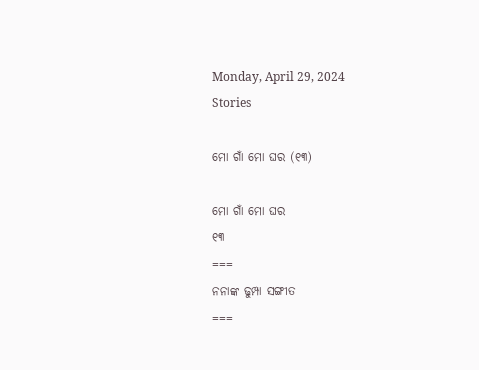Monday, April 29, 2024
Stories

ମୋ ଗାଁ ମୋ ଘର (୧୩)

ମୋ ଗାଁ ମୋ ଘର
୧୩
===
ନନାଙ୍କ ଢୁମ୍ପା ସଙ୍ଗୀତ
===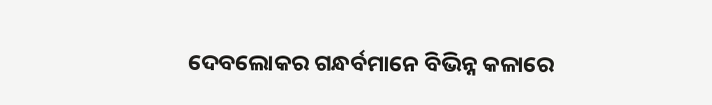ଦେବଲୋକର ଗନ୍ଧର୍ବମାନେ ବିଭିନ୍ନ କଳାରେ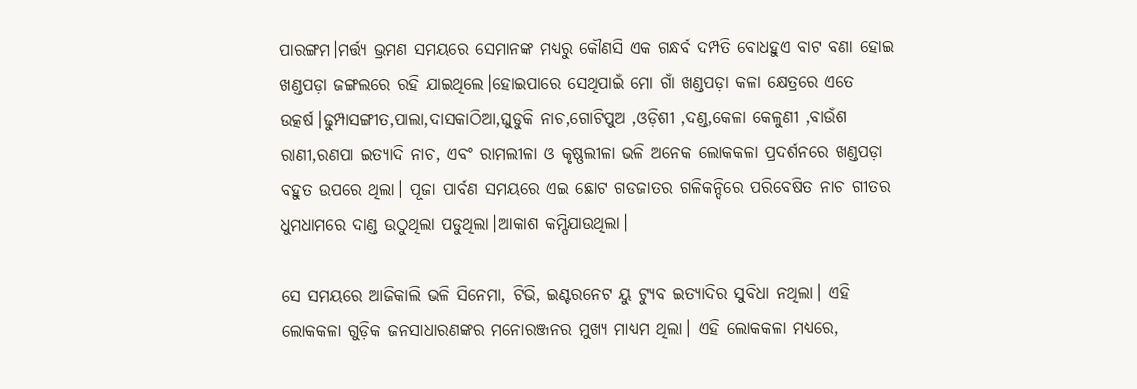ପାରଙ୍ଗମ।ମର୍ତ୍ତ୍ୟ ଭ୍ରମଣ ସମୟରେ ସେମାନଙ୍କ ମଧ୍ୟରୁ କୌଣସି ଏକ ଗନ୍ଧର୍ବ ଦମ୍ପତି ବୋଧହୁଏ ବାଟ ବଣା ହୋଇ ଖଣ୍ଡପଡ଼ା ଜଙ୍ଗଲରେ ରହି ଯାଇଥିଲେ।ହୋଇପାରେ ସେଥିପାଇଁ ମୋ ଗାଁ ଖଣ୍ଡପଡ଼ା କଳା କ୍ଷେତ୍ରରେ ଏତେ ଉତ୍କର୍ଷ।ଢୁମ୍ପାସଙ୍ଗୀତ,ପାଲା,ଦାସକାଠିଆ,ଘୁଡୁକି ନାଚ,ଗୋଟିପୁଅ ,ଓଡ଼ିଶୀ ,ଦଣ୍ଡ,କେଳା କେଳୁଣୀ ,ବାଉଁଶ ରାଣୀ,ରଣପା ଇତ୍ୟାଦି ନାଚ, ଏବଂ ରାମଲୀଳା ଓ କୃଷ୍ଣଲୀଳା ଭଳି ଅନେକ ଲୋକକଳା ପ୍ରଦର୍ଶନରେ ଖଣ୍ଡପଡ଼ା ବହୁତ ଉପରେ ଥିଲା। ପୂଜା ପାର୍ବଣ ସମୟରେ ଏଇ ଛୋଟ ଗଡଜାତର ଗଳିକନ୍ଦିରେ ପରିବେଷିତ ନାଚ ଗୀତର ଧୁମଧାମରେ ଦାଣ୍ଡ ଉଠୁଥିଲା ପଡୁଥିଲା।ଆକାଶ କମ୍ପିଯାଉଥିଲା।

ସେ ସମୟରେ ଆଜିକାଲି ଭଳି ସିନେମା, ଟିଭି, ଇଣ୍ଟରନେଟ ୟୁ ଟ୍ୟୁବ ଇତ୍ୟାଦିର ସୁବିଧା ନଥିଲା। ଏହି ଲୋକକଳା ଗୁଡ଼ିକ ଜନସାଧାରଣଙ୍କର ମନୋରଞ୍ଜନର ମୁଖ୍ୟ ମାଧ୍ୟମ ଥିଲା। ଏହି ଲୋକକଳା ମଧ୍ୟରେ,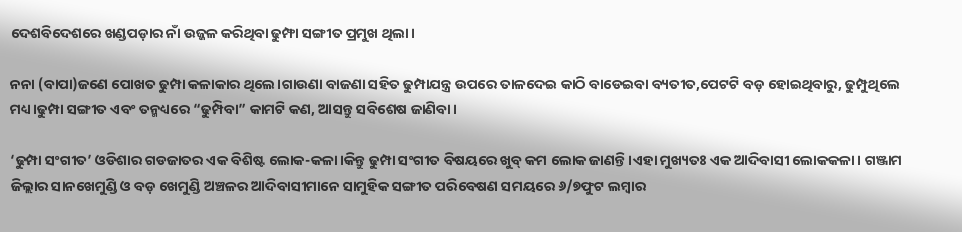ଦେଶବିଦେଶରେ ଖଣ୍ଡପଡ଼ାର ନାଁ ଉଜ୍ଜଳ କରିଥିବା ଢୁମ୍ଫା ସଙ୍ଗୀତ ପ୍ରମୁଖ ଥିଲା।

ନନା (ବାପା)ଜଣେ ପୋଖତ ଢୁମ୍ପା କଳାକାର ଥିଲେ।ଗାଉଣା ବାଜଣା ସହିତ ଢୁମ୍ପାଯନ୍ତ୍ର ଉପରେ ତାଳଦେଇ କାଠି ବାଡେଇବା ବ୍ୟତୀତ,ପେଟଟି ବଡ଼ ହୋଇଥିବାରୁ, ଢୁମ୍ପୁଥିଲେ ମଧ୍ୟ।ଢୁମ୍ପା ସଙ୍ଗୀତ ଏବଂ ତନ୍ମଧ୍ୟରେ “ଢୁମ୍ପିବା” କାମଟି କଣ, ଆସନ୍ତୁ ସବିଶେଷ ଜାଣିବା।

‘ଢୁମ୍ପା ସଂଗୀତ’ ଓଡିଶାର ଗଡଜାତର ଏକ ବିଶିଷ୍ଟ ଲୋକ-କଳା।କିନ୍ତୁ ଢୁମ୍ପା ସଂଗୀତ ବିଷୟରେ ଖୁବ୍ କମ ଲୋକ ଜାଣନ୍ତି ।ଏହା ମୁଖ୍ୟତଃ ଏକ ଆଦିବାସୀ ଲୋକକଳା। ଗଞ୍ଜାମ ଜିଲ୍ଲାର ସାନଖେମୁଣ୍ଡି ଓ ବଡ଼ ଖେମୁଣ୍ଡି ଅଞ୍ଚଳର ଆଦିବାସୀମାନେ ସାମୁହିକ ସଙ୍ଗୀତ ପରିବେଷଣ ସମୟରେ ୬/୭ଫୁଟ ଲମ୍ବାର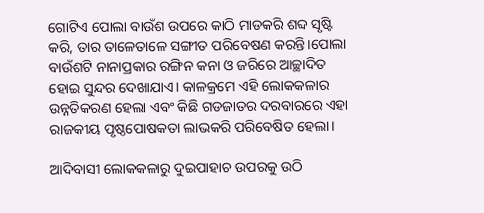ଗୋଟିଏ ପୋଲା ବାଉଁଶ ଉପରେ କାଠି ମାଡକରି ଶବ୍ଦ ସୃଷ୍ଟି କରି, ତାର ତାଳେତାଳେ ସଙ୍ଗୀତ ପରିବେଷଣ କରନ୍ତି।ପୋଲା ବାଉଁଶଟି ନାନାପ୍ରକାର ରଙ୍ଗିନ କନା ଓ ଜରିରେ ଆଚ୍ଛାଦିତ ହୋଇ ସୁନ୍ଦର ଦେଖାଯାଏ। କାଳକ୍ରମେ ଏହି ଲୋକକଳାର ଉନ୍ନତିକରଣ ହେଲା ଏବଂ କିଛି ଗଡଜାତର ଦରବାରରେ ଏହା ରାଜକୀୟ ପୃଷ୍ଠପୋଷକତା ଲାଭକରି ପରିବେଷିତ ହେଲା।

ଆଦିବାସୀ ଲୋକକଳାରୁ ଦୁଇପାହାଚ ଉପରକୁ ଉଠି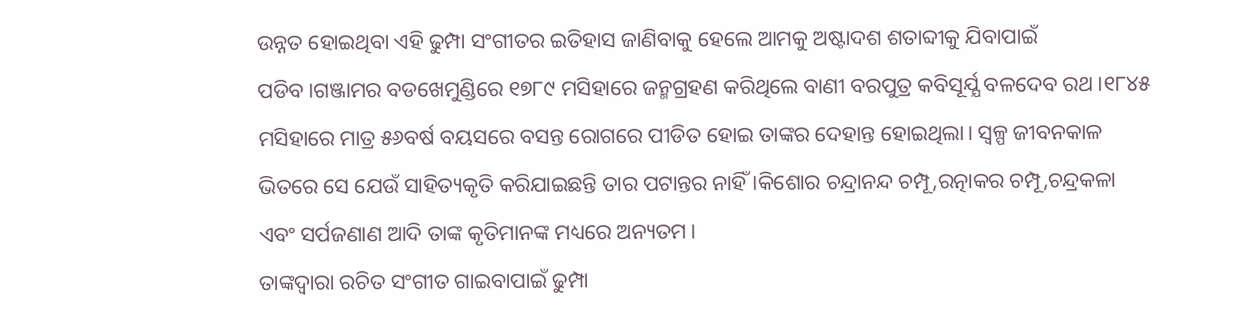ଉନ୍ନତ ହୋଇଥିବା ଏହି ଢୁମ୍ପା ସଂଗୀତର ଇତିହାସ ଜାଣିବାକୁ ହେଲେ ଆମକୁ ଅଷ୍ଟାଦଶ ଶତାବ୍ଦୀକୁ ଯିବାପାଇଁ ପଡିବ।ଗଞ୍ଜାମର ବଡଖେମୁଣ୍ଡିରେ ୧୭୮୯ ମସିହାରେ ଜନ୍ମଗ୍ରହଣ କରିଥିଲେ ବାଣୀ ବରପୁତ୍ର କବିସୂର୍ଯ୍ଯ ବଳଦେବ ରଥ।୧୮୪୫ ମସିହାରେ ମାତ୍ର ୫୬ବର୍ଷ ବୟସରେ ବସନ୍ତ ରୋଗରେ ପୀଡିତ ହୋଇ ତାଙ୍କର ଦେହାନ୍ତ ହୋଇଥିଲା। ସ୍ଵଳ୍ପ ଜୀବନକାଳ ଭିତରେ ସେ ଯେଉଁ ସାହିତ୍ୟକୃତି କରିଯାଇଛନ୍ତି ତାର ପଟାନ୍ତର ନାହିଁ ।କିଶୋର ଚନ୍ଦ୍ରାନନ୍ଦ ଚମ୍ପୂ,ରତ୍ନାକର ଚମ୍ପୂ,ଚନ୍ଦ୍ରକଳା ଏବଂ ସର୍ପଜଣାଣ ଆଦି ତାଙ୍କ କୃତିମାନଙ୍କ ମଧ୍ୟରେ ଅନ୍ୟତମ।
ତାଙ୍କଦ୍ୱାରା ରଚିତ ସଂଗୀତ ଗାଇବାପାଇଁ ଢୁମ୍ପା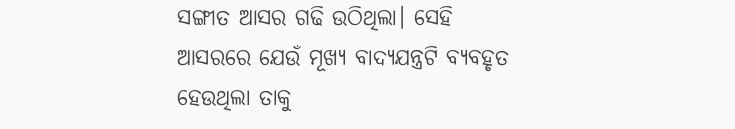ସଙ୍ଗୀତ ଆସର ଗଢି ଉଠିଥିଲା। ସେହି ଆସରରେ ଯେଉଁ ମୂଖ୍ୟ ବାଦ୍ୟଯନ୍ତ୍ରଟି ବ୍ୟବହୃତ ହେଉଥିଲା ତାକୁ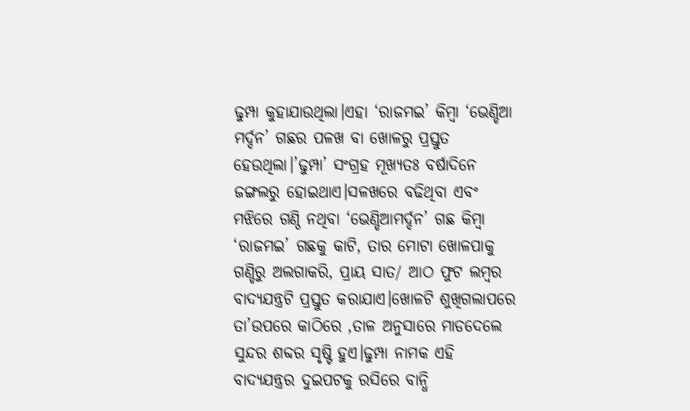ଢୁମ୍ପା କୁହାଯାଉଥିଲା।ଏହା ‘ରାଜମଇ’ କିମ୍ବା ‘ଭେଣ୍ଡିଆ ମର୍ଦ୍ଦନ’ ଗଛର ପଳଖ ବା ଖୋଳରୁ ପ୍ରସ୍ତୁତ ହେଉଥିଲା।’ଢୁମ୍ପା’ ସଂଗ୍ରହ ମୂଖ୍ୟତଃ ବର୍ଷାଦିନେ ଜଙ୍ଗଲରୁ ହୋଇଥାଏ।ସଳଖରେ ବଢିଥିବା ଏବଂ ମଝିରେ ଗଣ୍ଠି ନଥିବା ‘ଭେଣ୍ଡିଆମର୍ଦ୍ଦନ’ ଗଛ କିମ୍ବା ‘ରାଜମଇ’ ଗଛକୁ କାଟି, ତାର ମୋଟା ଖୋଳପାକୁ ଗଣ୍ଡିରୁ ଅଲଗାକରି, ପ୍ରାୟ ସାତ/ ଆଠ ଫୁଟ ଲମ୍ବର ବାଦ୍ୟଯନ୍ତ୍ରଟି ପ୍ରସ୍ତୁତ କରାଯାଏ।ଖୋଳଟି ଶୁଖିଗଲାପରେ ତା’ଉପରେ କାଠିରେ ,ତାଳ ଅନୁସାରେ ମାଡଦେଲେ ସୁନ୍ଦର ଶବ୍ଦର ସୃଷ୍ଟି ହୁଏ।ଢୁମ୍ପା ନାମକ ଏହି ବାଦ୍ୟଯନ୍ତ୍ରର ଦୁଇପଟକୁ ରସିରେ ବାନ୍ଧି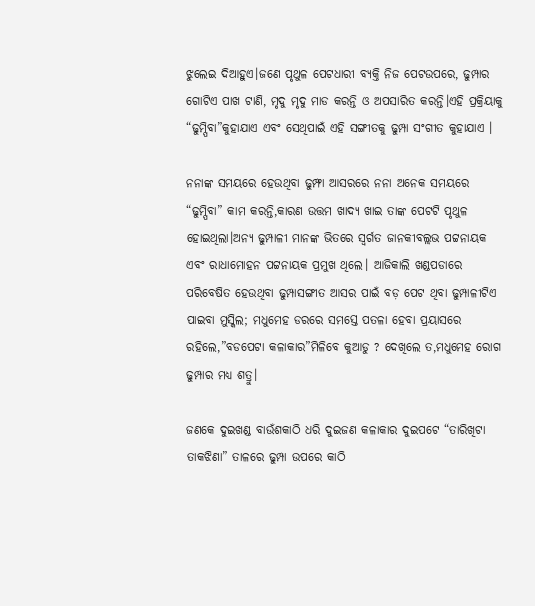ଝୁଲେଇ ଦିଆହୁଏ।ଜଣେ ପୃଥୁଳ ପେଟଧାରୀ ବ୍ୟକ୍ତି ନିଜ ପେଟଉପରେ, ଢୁମ୍ପାର ଗୋଟିଏ ପାଖ ଟାଣି, ମୃଦୁ ମୃଦୁ ମାଡ କରନ୍ତି ଓ ଅପସାରିତ କରନ୍ତି।ଏହି ପ୍ରକ୍ରିୟାକୁ “ଢୁମ୍ପିବା”କୁହାଯାଏ ଏବଂ ସେଥିପାଇଁ ଏହି ସଙ୍ଗୀତକୁ ଢୁମ୍ପା ସଂଗୀତ କୁହାଯାଏ ।

ନନାଙ୍କ ସମୟରେ ହେଉଥିବା ଢୁମ୍ଫା ଆସରରେ ନନା ଅନେକ ସମୟରେ “ଢୁମ୍ପିବା” କାମ କରନ୍ତି,କାରଣ ଉତ୍ତମ ଖାଦ୍ୟ ଖାଇ ତାଙ୍କ ପେଟଟି ପୃଥୁଳ ହୋଇଥିଲା।ଅନ୍ୟ ଢୁମ୍ପାଳୀ ମାନଙ୍କ ଭିତରେ ସ୍ବର୍ଗତ ଜାନକୀବଲ୍ଲଭ ପଟ୍ଟନାୟକ ଏବଂ ରାଧାମୋହନ ପଟ୍ଟନାୟକ ପ୍ରମୁଖ ଥିଲେ। ଆଜିକାଲି ଖଣ୍ଡପଡାରେ ପରିବେଷିତ ହେଉଥିବା ଢୁମ୍ପାସଙ୍ଗୀତ ଆସର ପାଇଁ ବଡ଼ ପେଟ ଥିବା ଢୁମ୍ପାଳୀଟିଏ ପାଇବା ମୁସ୍କିଲ; ମଧୁମେହ ଡରରେ ସମସ୍ତେ ପତଳା ହେବା ପ୍ରୟାସରେ ରହିଲେ,”ବଡପେଟା କଳାକାର”ମିଳିବେ କୁଆଡୁ ? ଦେଖିଲେ ତ,ମଧୁମେହ ରୋଗ ଢୁମ୍ପାର ମଧ୍ୟ ଶତ୍ରୁ।

ଜଣକେ ଦୁଇଖଣ୍ଡ ବାଉଁଶକାଠି ଧରି ଦୁଇଜଣ କଳାକାର ଦୁଇପଟେ “ତାରିଖିଟା ତାକଝିଣା” ତାଳରେ ଢୁମ୍ପା ଉପରେ କାଠି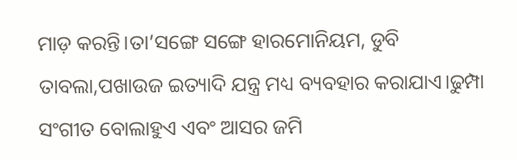ମାଡ଼ କରନ୍ତି।ତା’ସଙ୍ଗେ ସଙ୍ଗେ ହାରମୋନିୟମ, ଡୁବି ତାବଲା,ପଖାଉଜ ଇତ୍ୟାଦି ଯନ୍ତ୍ର ମଧ୍ୟ ବ୍ୟବହାର କରାଯାଏ।ଢୁମ୍ପା ସଂଗୀତ ବୋଲାହୁଏ ଏବଂ ଆସର ଜମି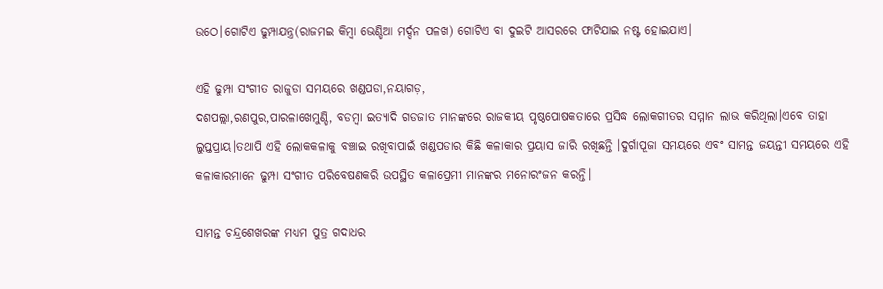ଉଠେ।ଗୋଟିଏ ଢୁମ୍ପାଯନ୍ତ୍ର(ରାଜମଇ କିମ୍ବା ଭେଣ୍ଡିଆ ମର୍ଦ୍ଦନ ପଳଖ) ଗୋଟିଏ ବା ଦୁଇଟି ଆସରରେ ଫାଟିଯାଇ ନଷ୍ଟ ହୋଇଯାଏ।

ଏହି ଢୁମ୍ପା ସଂଗୀତ ରାଜୁଡା ସମୟରେ ଖଣ୍ଡପଡା,ନୟାଗଡ଼,
ଦଶପଲ୍ଲା,ରଣପୁର,ପାରଳାଖେମୁଣ୍ଡି, ବଡମ୍ବା ଇତ୍ୟାଦି ଗଡଜାତ ମାନଙ୍କରେ ରାଜକୀୟ ପୃଷ୍ଠପୋଷକତାରେ ପ୍ରସିଦ୍ଧ ଲୋକଗୀତର ସମ୍ମାନ ଲାଭ କରିଥିଲା।ଏବେ ତାହା ଲୁପ୍ତପ୍ରାୟ।ତଥାପି ଏହି ଲୋକକଳାକୁ ବଞ୍ଚାଇ ରଖିବାପାଇଁ ଖଣ୍ଡପଡାର କିଛି କଳାକାର ପ୍ରୟାସ ଜାରି ରଖିଛନ୍ତି ।ଦୁର୍ଗାପୂଜା ସମୟରେ ଏବଂ ସାମନ୍ତ ଜୟନ୍ତୀ ସମୟରେ ଏହି କଳାକାରମାନେ ଢୁମ୍ପା ସଂଗୀତ ପରିବେଷଣକରି ଉପସ୍ଥିତ କଳାପ୍ରେମୀ ମାନଙ୍କର ମନୋରଂଜନ କରନ୍ତି।

ସାମନ୍ତ ଚନ୍ଦ୍ରଶେଖରଙ୍କ ମଧ୍ୟମ ପୁତ୍ର ଗଦାଧର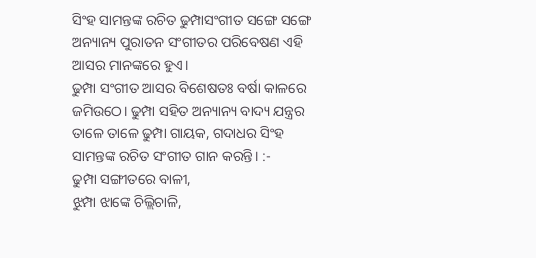ସିଂହ ସାମନ୍ତଙ୍କ ରଚିତ ଢୁମ୍ପାସଂଗୀତ ସଙ୍ଗେ ସଙ୍ଗେ ଅନ୍ୟାନ୍ୟ ପୁରାତନ ସଂଗୀତର ପରିବେଷଣ ଏହି ଆସର ମାନଙ୍କରେ ହୁଏ।
ଢୁମ୍ପା ସଂଗୀତ ଆସର ବିଶେଷତଃ ବର୍ଷା କାଳରେ ଜମିଉଠେ। ଢୁମ୍ପା ସହିତ ଅନ୍ୟାନ୍ୟ ବାଦ୍ୟ ଯନ୍ତ୍ରର ତାଳେ ତାଳେ ଢୁମ୍ପା ଗାୟକ, ଗଦାଧର ସିଂହ ସାମନ୍ତଙ୍କ ରଚିତ ସଂଗୀତ ଗାନ କରନ୍ତି। :-
ଢୁମ୍ପା ସଙ୍ଗୀତରେ ବାଳୀ,
ଝୁମ୍ପା ଝାଙ୍କେ ଚିଲ୍ଲିଚାଳି,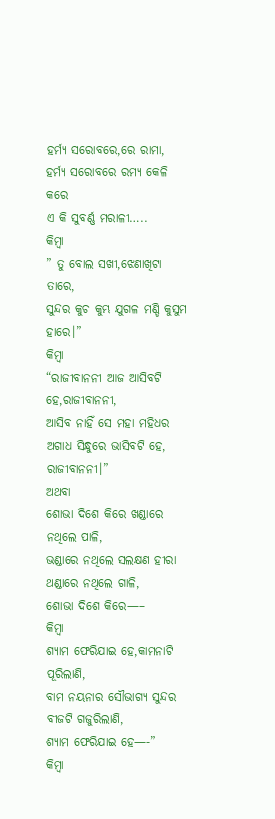ହର୍ମ୍ୟ ସରୋବରେ,ରେ ରାମା,
ହର୍ମ୍ୟ ସରୋବରେ ରମ୍ୟ କେଳି କରେ
ଏ କି ସୁବର୍ଣ୍ଣ ମରାଳୀ…..
କିମ୍ବା
” ତୁ ବୋଲ ସଖୀ,ଝେଣାଖିଟା ତାରେ,
ସୁନ୍ଦର କୁଚ କୁମ୍ଭ ଯୁଗଳ ମଣ୍ଡି କୁସୁମ ହାରେ।”
କିମ୍ବା
“ରାଜୀବାନନୀ ଆଜ ଆସିବଟି ହେ,ରାଜୀବାନନୀ,
ଆସିବ ନାହିଁ ସେ ମହା ମହିଧର ଅଗାଧ ସିନ୍ଧୁରେ ଭାସିବଟି ହେ,
ରାଜୀବାନନୀ।”
ଅଥବା
ଶୋଭା ଦିଶେ କିରେ ଖଣ୍ଡାରେ ନଥିଲେ ପାଳି,
ଭଣ୍ଡାରେ ନଥିଲେ ସଲକ୍ଷଣ ହୀରା ଥଣ୍ଡାରେ ନଥିଲେ ଗାଳି,
ଶୋଭା ଦିଶେ କିରେ—–
କିମ୍ବା
ଶ୍ୟାମ ଫେରିଯାଇ ହେ,କାମନାଟି ପୂରିଲାଣି,
ବାମ ନୟନାର ସୌଭାଗ୍ୟ ସୁନ୍ଦର ବୀଜଟି ଗଜୁରିଲାଣି,
ଶ୍ୟାମ ଫେରିଯାଇ ହେ—-”
କିମ୍ବା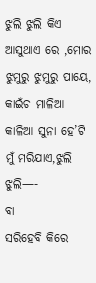ଝୁଲି ଝୁଲି କିଏ ଆସୁଥାଏ ରେ ,ମୋର ଝୁମୁରୁ ଝୁମୁରୁ ପାୟେ,
କାଇଁଚ ମାଳିଆ କାଳିଆ ସୁନା ହେ’ଟି ମୁଁ ମରିଯାଏ,ଝୁଲି ଝୁଲି—-
ବା
ସରିହେବି କିରେ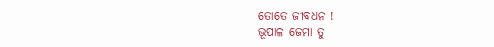ତୋତେ ଜୀବଧନ !
ଭୂପାଳ ଜେମା ତୁ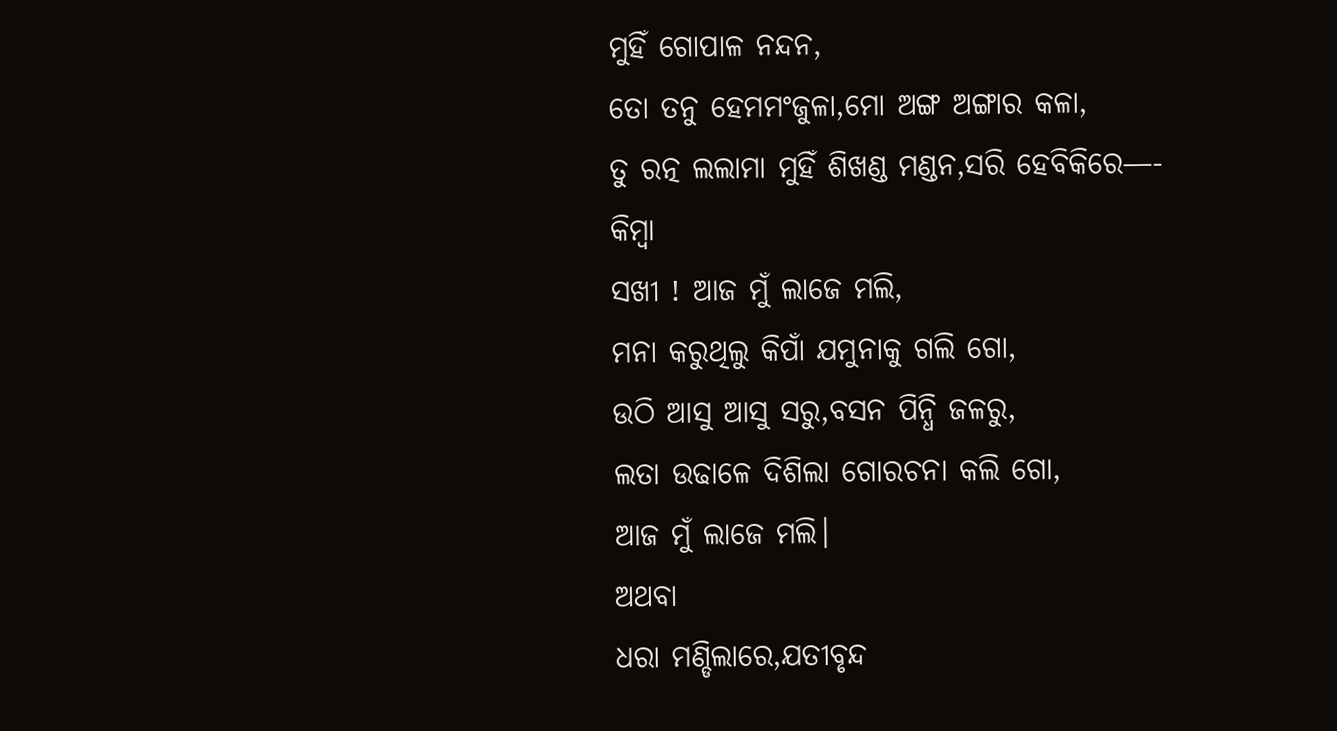ମୁହିଁ ଗୋପାଳ ନନ୍ଦନ,
ତୋ ତନୁ ହେମମଂଜୁଳା,ମୋ ଅଙ୍ଗ ଅଙ୍ଗାର କଳା,
ତୁ ରତ୍ନ ଲଲାମା ମୁହିଁ ଶିଖଣ୍ଡ ମଣ୍ଡନ,ସରି ହେବିକିରେ—-
କିମ୍ବା
ସଖୀ ! ଆଜ ମୁଁ ଲାଜେ ମଲି,
ମନା କରୁଥିଲୁ କିପାଁ ଯମୁନାକୁ ଗଲି ଗୋ,
ଉଠି ଆସୁ ଆସୁ ସରୁ,ବସନ ପିନ୍ଧି ଜଳରୁ,
ଲତା ଉଢାଳେ ଦିଶିଲା ଗୋରଚନା କଲି ଗୋ,
ଆଜ ମୁଁ ଲାଜେ ମଲି।
ଅଥବା
ଧରା ମଣ୍ଡିଲାରେ,ଯତୀବୃନ୍ଦ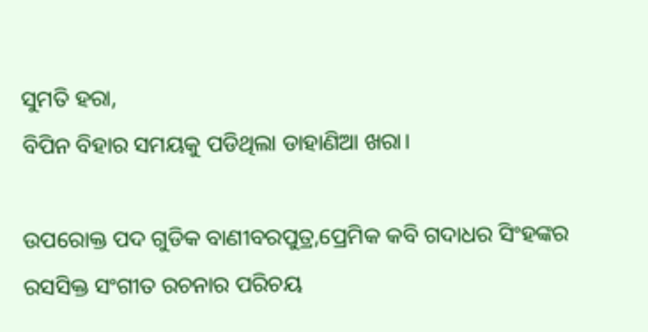ସୁମତି ହରା,
ବିପିନ ବିହାର ସମୟକୁ ପଡିଥିଲା ଡାହାଣିଆ ଖରା।

ଉପରୋକ୍ତ ପଦ ଗୁଡିକ ବାଣୀବରପୁତ୍ର,ପ୍ରେମିକ କବି ଗଦାଧର ସିଂହଙ୍କର ରସସିକ୍ତ ସଂଗୀତ ରଚନାର ପରିଚୟ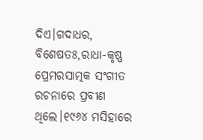ଦିଏ।ଗଦାଧର, ବିଶେଷତଃ,ରାଧା-କୃଷ୍ଣ ପ୍ରେମରସାତ୍ମକ ସଂଗୀତ ରଚନାରେ ପ୍ରବୀଣ ଥିଲେ।୧୯୬୪ ମସିହାରେ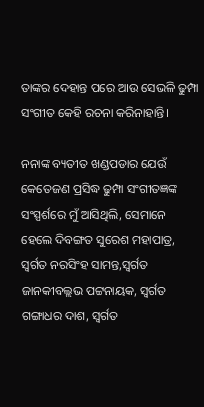ତାଙ୍କର ଦେହାନ୍ତ ପରେ ଆଉ ସେଭଳି ଢୁମ୍ପା ସଂଗୀତ କେହି ରଚନା କରିନାହାନ୍ତି।

ନନାଙ୍କ ବ୍ୟତୀତ ଖଣ୍ଡପଡାର ଯେଉଁ କେତେଜଣ ପ୍ରସିଦ୍ଧ ଢୁମ୍ପା ସଂଗୀତଜ୍ଞଙ୍କ ସଂସ୍ପର୍ଶରେ ମୁଁ ଆସିଥିଲି, ସେମାନେ ହେଲେ ଦିବଙ୍ଗତ ସୁରେଶ ମହାପାତ୍ର, ସ୍ୱର୍ଗତ ନରସିଂହ ସାମନ୍ତ,ସ୍ୱର୍ଗତ ଜାନକୀବଲ୍ଲଭ ପଟ୍ଟନାୟକ, ସ୍ୱର୍ଗତ ଗଙ୍ଗାଧର ଦାଶ, ସ୍ବର୍ଗତ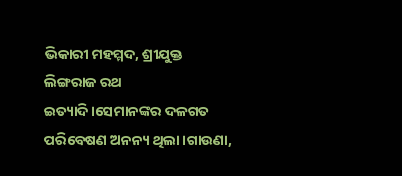ଭିକାରୀ ମହମ୍ମଦ, ଶ୍ରୀଯୁକ୍ତ ଲିଙ୍ଗରାଜ ରଥ ଇତ୍ୟାଦି।ସେମାନଙ୍କର ଦଳଗତ ପରିବେଷଣ ଅନନ୍ୟ ଥିଲା।ଗାଉଣା,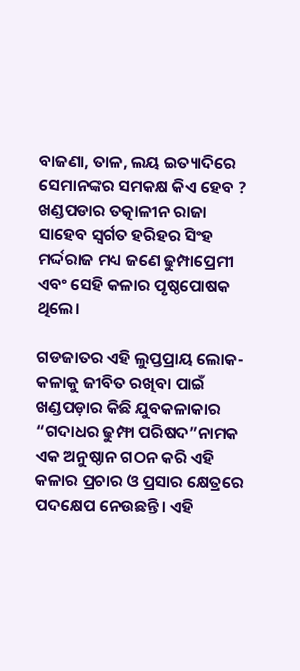ବାଜଣା, ତାଳ, ଲୟ ଇତ୍ୟାଦିରେ ସେମାନଙ୍କର ସମକକ୍ଷ କିଏ ହେବ ? ଖଣ୍ଡପଡାର ତତ୍କାଳୀନ ରାଜା ସାହେବ ସ୍ବର୍ଗତ ହରିହର ସିଂହ ମର୍ଦ୍ଦରାଜ ମଧ୍ୟ ଜଣେ ଢୁମ୍ପାପ୍ରେମୀ ଏବଂ ସେହି କଳାର ପୃଷ୍ଠପୋଷକ ଥିଲେ।

ଗଡଜାତର ଏହି ଲୁପ୍ତପ୍ରାୟ ଲୋକ-କଳାକୁ ଜୀବିତ ରଖିବା ପାଇଁ ଖଣ୍ଡପଡ଼ାର କିଛି ଯୁବକଳାକାର “ଗଦାଧର ଢୁମ୍ଫା ପରିଷଦ”ନାମକ ଏକ ଅନୁଷ୍ଠାନ ଗଠନ କରି ଏହି କଳାର ପ୍ରଚାର ଓ ପ୍ରସାର କ୍ଷେତ୍ରରେ ପଦକ୍ଷେପ ନେଉଛନ୍ତି। ଏହି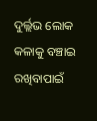ଦୁର୍ଲ୍ଲଭ ଲୋକ କଳାକୁ ବଞ୍ଚାଇ ରଖିବାପାଇଁ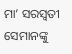ମା’ ସରସ୍ବତୀ ସେମାନଙ୍କୁ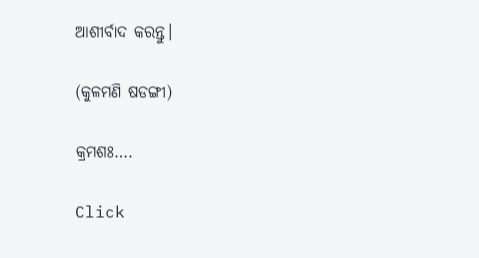ଆଶୀର୍ବାଦ କରନ୍ତୁ।

(କୁଳମଣି ଷଡଙ୍ଗୀ)

କ୍ରମଶଃ….

Click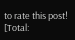to rate this post!
[Total: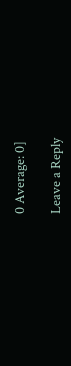0 Average: 0]

Leave a Reply